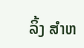ລິ້ງ ສຳຫ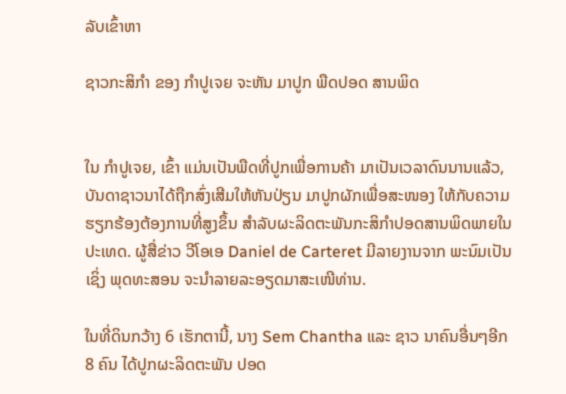ລັບເຂົ້າຫາ

ຊາວກະສິກຳ ຂອງ ກຳປູເຈຍ ຈະຫັນ ມາປູກ ພືດປອດ ສານພິດ


ໃນ ກຳປູເຈຍ, ເຂົ້າ ແມ່ນເປັນພືດທີ່ປູກເພື່ອການຄ້າ ມາເປັນເວລາດົນນານແລ້ວ, ບັນດາຊາວນາໄດ້ຖືກສົ່ງເສີມໃຫ້ຫັນປ່ຽນ ມາປູກຜັກເພື່ອສະໜອງ ໃຫ້ກັບຄວາມຮຽກຮ້ອງຕ້ອງການທີ່ສູງຂຶ້ນ ສຳລັບຜະລິດຕະພັນກະສິກໍາປອດສານພິດພາຍໃນປະເທດ. ຜູ້ສື່ຂ່າວ ວີໂອເອ Daniel de Carteret ມີລາຍງານຈາກ ພະນົມເປັນ ເຊິ່ງ ພຸດທະສອນ ຈະນຳລາຍລະອຽດມາສະເໜີທ່ານ.

ໃນທີ່ດິນກວ້າງ 6 ເຮັກຕານີ້, ນາງ Sem Chantha ແລະ ຊາວ ນາຄົນອື່ນໆອີກ 8 ຄົນ ໄດ້ປູກຜະລິດຕະພັນ ປອດ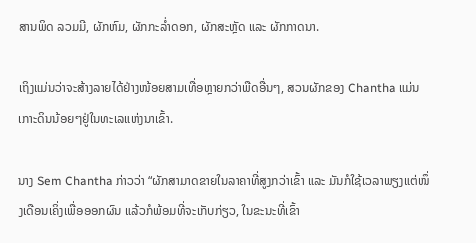ສານພິດ ລວມມີ, ຜັກຫົມ, ຜັກກະລ່ຳດອກ, ຜັກສະຫຼັດ ແລະ ຜັກກາດນາ.

ເຖິງແມ່ນວ່າຈະສ້າງລາຍໄດ້ຢ່າງໜ້ອຍສາມເທື່ອຫຼາຍກວ່າພືດອື່ນໆ, ສວນຜັກຂອງ Chantha ແມ່ນເກາະດິນນ້ອຍໆຢູ່ໃນທະເລແຫ່ງນາເຂົ້າ.

ນາງ Sem Chantha ກ່າວວ່າ “ຜັກສາມາດຂາຍໃນລາຄາທີ່ສູງກວ່າເຂົ້າ ແລະ ມັນກໍໃຊ້ເວລາພຽງແຕ່ໜຶ່ງເດືອນເຄິ່ງເພື່ອອອກຜົນ ແລ້ວກໍພ້ອມທີ່ຈະເກັບກ່ຽວ, ໃນຂະນະທີ່ເຂົ້າ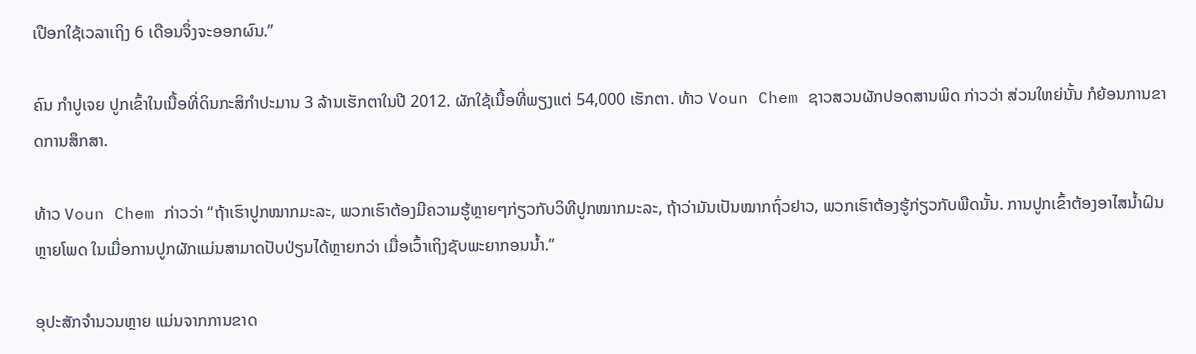ເປືອກໃຊ້ເວລາເຖິງ 6 ເດືອນຈຶ່ງຈະອອກຜົນ.”

ຄົນ ກຳປູເຈຍ ປູກເຂົ້າໃນເນື້ອທີ່ດິນກະສິກຳປະມານ 3 ລ້ານເຮັກຕາໃນປີ 2012. ຜັກໃຊ້ເນື້ອທີ່ພຽງແຕ່ 54,000 ເຮັກຕາ. ທ້າວ Voun Chem ຊາວສວນຜັກປອດສານພິດ ກ່າວວ່າ ສ່ວນໃຫຍ່ນັ້ນ ກໍຍ້ອນການຂາດການສຶກສາ.

ທ້າວ Voun Chem ກ່າວວ່າ “ຖ້າເຮົາປູກໝາກມະລະ, ພວກເຮົາຕ້ອງມີຄວາມຮູ້ຫຼາຍໆກ່ຽວກັບວິທີປູກໝາກມະລະ, ຖ້າວ່າມັນເປັນໝາກຖົ່ວຢາວ, ພວກເຮົາຕ້ອງຮູ້ກ່ຽວກັບພືດນັ້ນ. ການປູກເຂົ້າຕ້ອງອາໄສນ້ຳຝົນຫຼາຍໂພດ ໃນເມື່ອການປູກຜັກແມ່ນສາມາດປັບປ່ຽນໄດ້ຫຼາຍກວ່າ ເມື່ອເວົ້າເຖິງຊັບພະຍາກອນນ້ຳ.”

ອຸປະສັກຈຳນວນຫຼາຍ ແມ່ນຈາກການຂາດ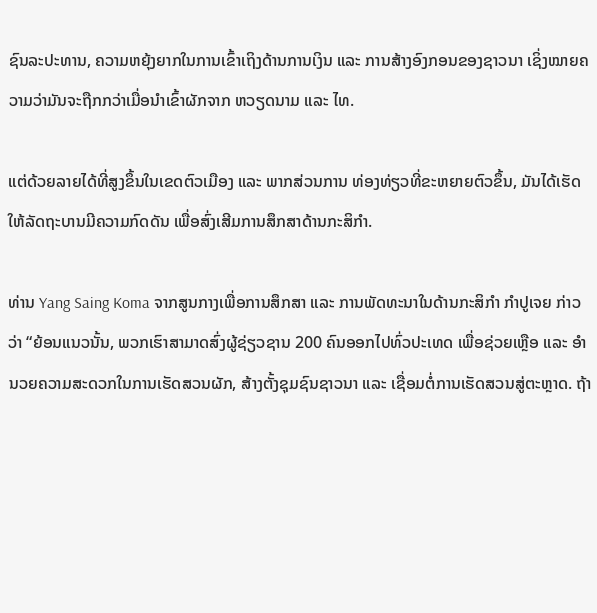ຊົນລະປະທານ, ຄວາມຫຍຸ້ງຍາກໃນການເຂົ້າເຖິງດ້ານການເງິນ ແລະ ການສ້າງອົງກອນຂອງຊາວນາ ເຊິ່ງໝາຍຄວາມວ່າມັນຈະຖືກກວ່າເມື່ອນຳເຂົ້າຜັກຈາກ ຫວຽດນາມ ແລະ ໄທ.

ແຕ່ດ້ວຍລາຍໄດ້ທີ່ສູງຂຶ້ນໃນເຂດຕົວເມືອງ ແລະ ພາກສ່ວນການ ທ່ອງທ່ຽວທີ່ຂະຫຍາຍຕົວຂຶ້ນ, ມັນໄດ້ເຮັດໃຫ້ລັດຖະບານມີຄວາມກົດດັນ ເພື່ອສົ່ງເສີມການສຶກສາດ້ານກະສິກຳ.

ທ່ານ Yang Saing Koma ຈາກສູນກາງເພື່ອການສຶກສາ ແລະ ການພັດທະນາໃນດ້ານກະສິກຳ ກຳປູເຈຍ ກ່າວວ່າ “ຍ້ອນແນວນັ້ນ, ພວກເຮົາສາມາດສົ່ງຜູ້ຊ່ຽວຊານ 200 ຄົນອອກໄປທົ່ວປະເທດ ເພື່ອຊ່ວຍເຫຼືອ ແລະ ອຳນວຍຄວາມສະດວກໃນການເຮັດສວນຜັກ, ສ້າງຕັ້ງຊຸມຊົນຊາວນາ ແລະ ເຊື່ອມຕໍ່ການເຮັດສວນສູ່ຕະຫຼາດ. ຖ້າ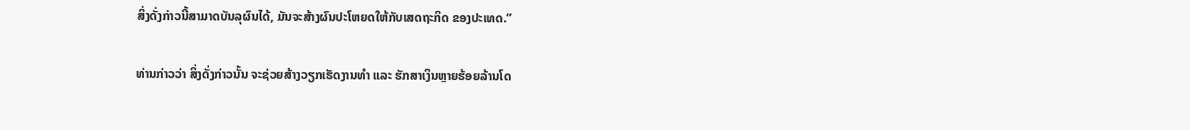ສິ່ງດັ່ງກ່າວນີ້ສາມາດບັນລຸຜົນໄດ້, ມັນຈະສ້າງຜົນປະໂຫຍດໃຫ້ກັບເສດຖະກິດ ຂອງປະເທດ.”

ທ່ານກ່າວວ່າ ສິ່ງດັ່ງກ່າວນັ້ນ ຈະຊ່ວຍສ້າງວຽກເຮັດງານທຳ ແລະ ຮັກສາເງິນຫຼາຍຮ້ອຍລ້ານໂດ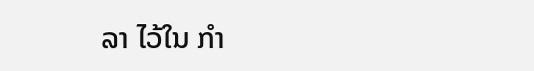ລາ ໄວ້ໃນ ກຳ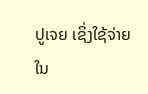ປູເຈຍ ເຊິ່ງໃຊ້ຈ່າຍໃນ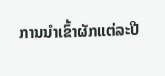ການນຳເຂົ້າຜັກແຕ່ລະປີ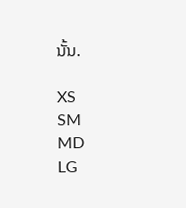ນັ້ນ.

XS
SM
MD
LG